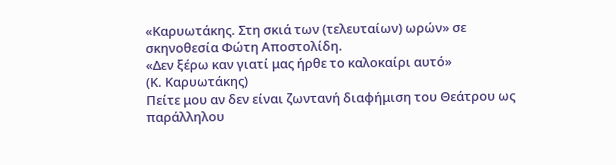«Καρυωτάκης. Στη σκιά των (τελευταίων) ωρών» σε σκηνοθεσία Φώτη Αποστολίδη.
«Δεν ξέρω καν γιατί μας ήρθε το καλοκαίρι αυτό»
(Κ. Καρυωτάκης)
Πείτε μου αν δεν είναι ζωντανή διαφήμιση του Θεάτρου ως παράλληλου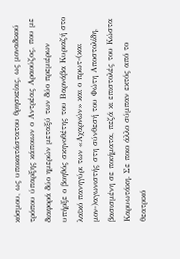κόσμου, ως υποκατάστατου θρησκείας, ως μοναδικού τρόπου ύπαρξης κάποιων ο Αντρέας Αραούζος, που με διαφορά δύο ημερών μεταξύ των δύο πρεμιέρων υπήρξε ο βοηθός σκηνοθέτης του Βαρνάβα Κυριαζή στο λαϊκό πανηγύρι των «Αχαρνών» και ο πρωτ-(και μον-)αγωνιστής στη σύνθεσή του Φώτη Αποστολίδη, βασισμένη σε ποιήματα, πεζά κι επιστολές του Κώστα Καρυωτάκη. Σε ποιο άλλο σύμπαν εκτός από το θεατρικό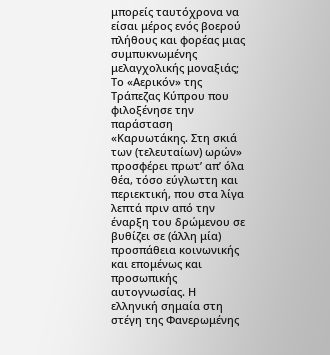μπορείς ταυτόχρονα να είσαι μέρος ενός βοερού πλήθους και φορέας μιας συμπυκνωμένης μελαγχολικής μοναξιάς;
Το «Αερικόν» της Τράπεζας Κύπρου που φιλοξένησε την παράσταση «Καρυωτάκης. Στη σκιά των (τελευταίων) ωρών» προσφέρει πρωτ’ απ’ όλα θέα, τόσο εύγλωττη και περιεκτική, που στα λίγα λεπτά πριν από την έναρξη του δρώμενου σε βυθίζει σε (άλλη μία) προσπάθεια κοινωνικής και επομένως και προσωπικής αυτογνωσίας. Η ελληνική σημαία στη στέγη της Φανερωμένης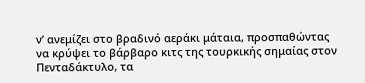ν’ ανεμίζει στο βραδινό αεράκι μάταια, προσπαθώντας να κρύψει το βάρβαρο κιτς της τουρκικής σημαίας στον Πενταδάκτυλο, τα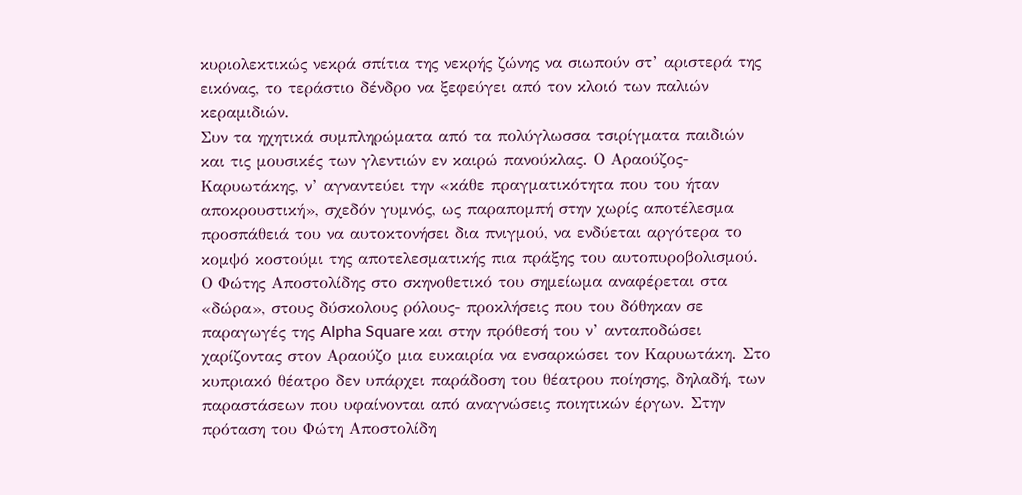κυριολεκτικώς νεκρά σπίτια της νεκρής ζώνης να σιωπούν στ’ αριστερά της εικόνας, το τεράστιο δένδρο να ξεφεύγει από τον κλοιό των παλιών κεραμιδιών.
Συν τα ηχητικά συμπληρώματα από τα πολύγλωσσα τσιρίγματα παιδιών και τις μουσικές των γλεντιών εν καιρώ πανούκλας. Ο Αραούζος-Καρυωτάκης, ν’ αγναντεύει την «κάθε πραγματικότητα που του ήταν αποκρουστική», σχεδόν γυμνός, ως παραπομπή στην χωρίς αποτέλεσμα προσπάθειά του να αυτοκτονήσει δια πνιγμού, να ενδύεται αργότερα το κομψό κοστούμι της αποτελεσματικής πια πράξης του αυτοπυροβολισμού.
Ο Φώτης Αποστολίδης στο σκηνοθετικό του σημείωμα αναφέρεται στα «δώρα», στους δύσκολους ρόλους- προκλήσεις που του δόθηκαν σε παραγωγές της Alpha Square και στην πρόθεσή του ν’ ανταποδώσει χαρίζοντας στον Αραούζο μια ευκαιρία να ενσαρκώσει τον Καρυωτάκη. Στο κυπριακό θέατρο δεν υπάρχει παράδοση του θέατρου ποίησης, δηλαδή, των παραστάσεων που υφαίνονται από αναγνώσεις ποιητικών έργων. Στην πρόταση του Φώτη Αποστολίδη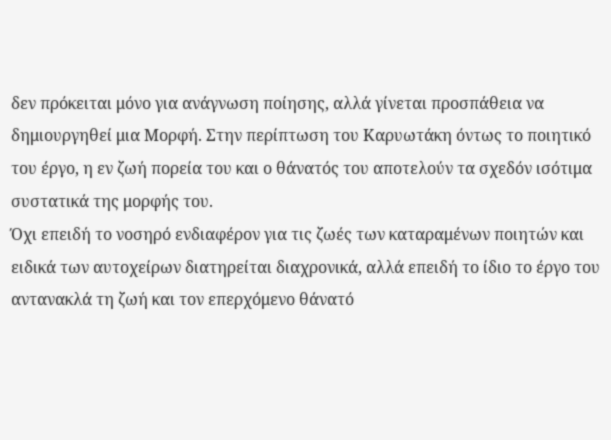δεν πρόκειται μόνο για ανάγνωση ποίησης, αλλά γίνεται προσπάθεια να δημιουργηθεί μια Μορφή. Στην περίπτωση του Καρυωτάκη όντως το ποιητικό του έργο, η εν ζωή πορεία του και ο θάνατός του αποτελούν τα σχεδόν ισότιμα συστατικά της μορφής του.
Όχι επειδή το νοσηρό ενδιαφέρον για τις ζωές των καταραμένων ποιητών και ειδικά των αυτοχείρων διατηρείται διαχρονικά, αλλά επειδή το ίδιο το έργο του αντανακλά τη ζωή και τον επερχόμενο θάνατό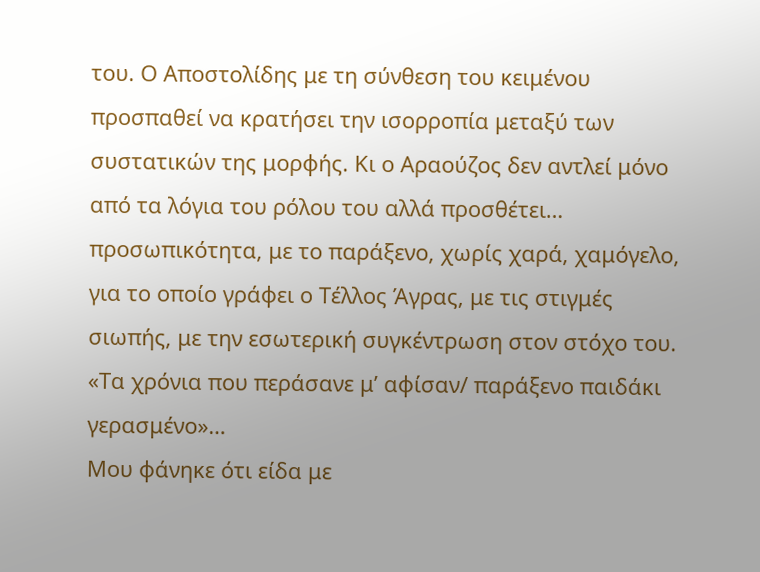του. Ο Αποστολίδης με τη σύνθεση του κειμένου προσπαθεί να κρατήσει την ισορροπία μεταξύ των συστατικών της μορφής. Κι ο Αραούζος δεν αντλεί μόνο από τα λόγια του ρόλου του αλλά προσθέτει… προσωπικότητα, με το παράξενο, χωρίς χαρά, χαμόγελο, για το οποίο γράφει ο Τέλλος Άγρας, με τις στιγμές σιωπής, με την εσωτερική συγκέντρωση στον στόχο του. «Τα χρόνια που περάσανε μ’ αφίσαν/ παράξενο παιδάκι γερασμένο»…
Μου φάνηκε ότι είδα με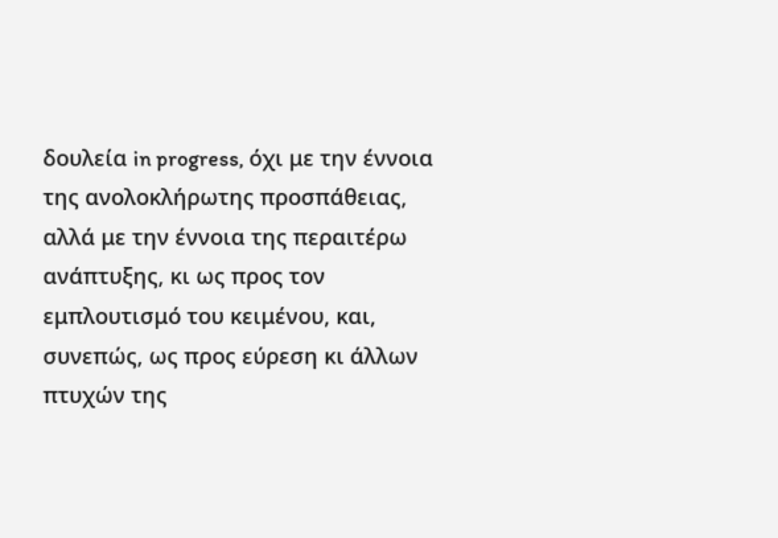δουλεία in progress, όχι με την έννοια της ανολοκλήρωτης προσπάθειας, αλλά με την έννοια της περαιτέρω ανάπτυξης, κι ως προς τον εμπλουτισμό του κειμένου, και, συνεπώς, ως προς εύρεση κι άλλων πτυχών της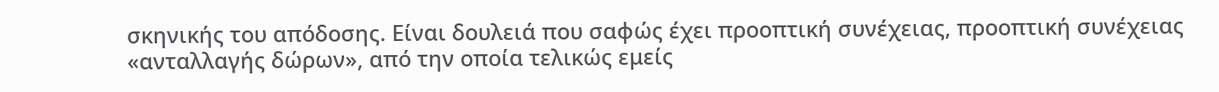σκηνικής του απόδοσης. Είναι δουλειά που σαφώς έχει προοπτική συνέχειας, προοπτική συνέχειας «ανταλλαγής δώρων», από την οποία τελικώς εμείς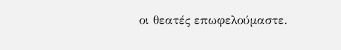οι θεατές επωφελούμαστε.